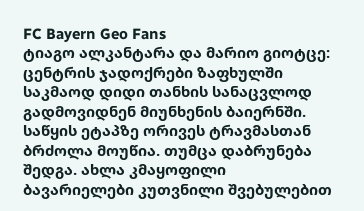FC Bayern Geo Fans
ტიაგო ალკანტარა და მარიო გიოტცე: ცენტრის ჯადოქრები ზაფხულში საკმაოდ დიდი თანხის სანაცვლოდ გადმოვიდნენ მიუნხენის ბაიერნში. საწყის ეტაპზე ორივეს ტრავმასთან ბრძოლა მოუწია. თუმცა დაბრუნება შედგა. ახლა კმაყოფილი ბავარიელები კუთვნილი შვებულებით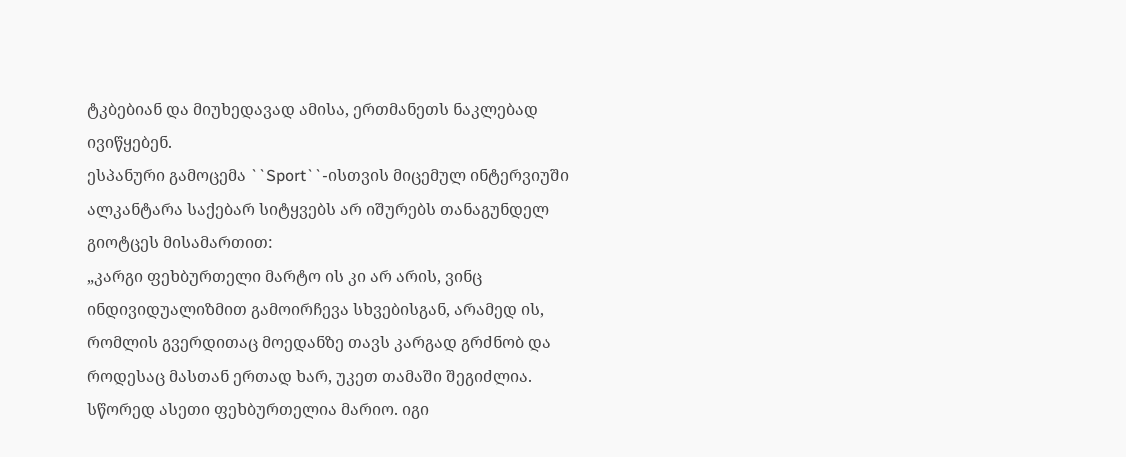ტკბებიან და მიუხედავად ამისა, ერთმანეთს ნაკლებად ივიწყებენ.
ესპანური გამოცემა ``Sport``-ისთვის მიცემულ ინტერვიუში ალკანტარა საქებარ სიტყვებს არ იშურებს თანაგუნდელ გიოტცეს მისამართით:
„კარგი ფეხბურთელი მარტო ის კი არ არის, ვინც ინდივიდუალიზმით გამოირჩევა სხვებისგან, არამედ ის, რომლის გვერდითაც მოედანზე თავს კარგად გრძნობ და როდესაც მასთან ერთად ხარ, უკეთ თამაში შეგიძლია. სწორედ ასეთი ფეხბურთელია მარიო. იგი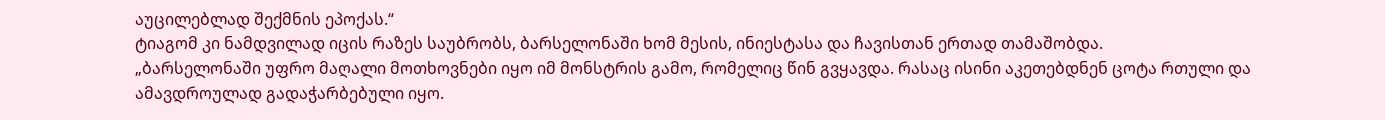აუცილებლად შექმნის ეპოქას.“
ტიაგომ კი ნამდვილად იცის რაზეს საუბრობს, ბარსელონაში ხომ მესის, ინიესტასა და ჩავისთან ერთად თამაშობდა.
„ბარსელონაში უფრო მაღალი მოთხოვნები იყო იმ მონსტრის გამო, რომელიც წინ გვყავდა. რასაც ისინი აკეთებდნენ ცოტა რთული და ამავდროულად გადაჭარბებული იყო.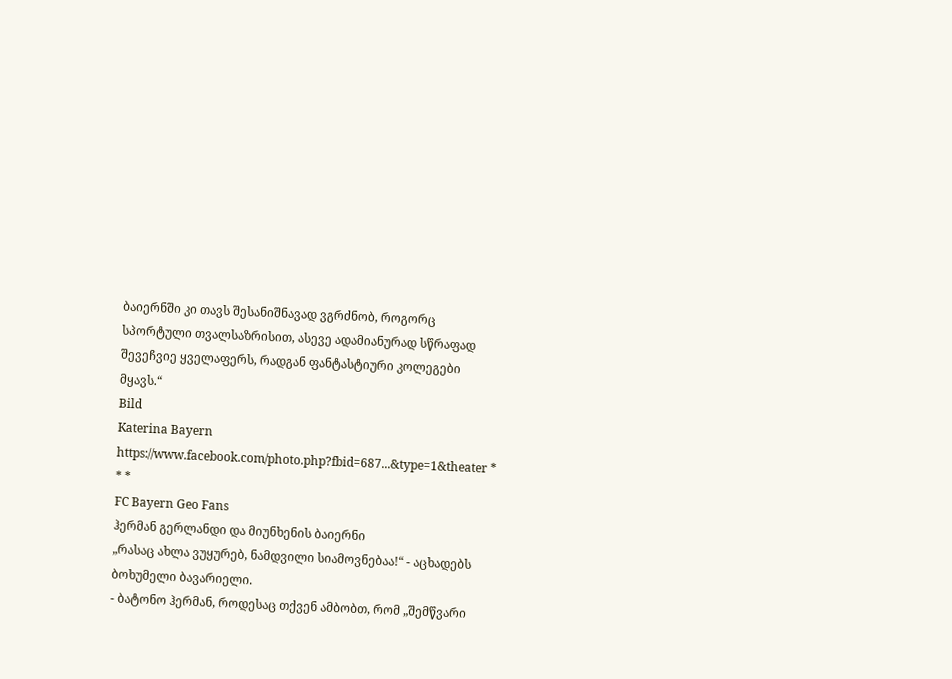ბაიერნში კი თავს შესანიშნავად ვგრძნობ, როგორც სპორტული თვალსაზრისით, ასევე ადამიანურად სწრაფად შევეჩვიე ყველაფერს, რადგან ფანტასტიური კოლეგები მყავს.“
Bild
Katerina Bayern
https://www.facebook.com/photo.php?fbid=687...&type=1&theater * * *
FC Bayern Geo Fans
ჰერმან გერლანდი და მიუნხენის ბაიერნი
„რასაც ახლა ვუყურებ, ნამდვილი სიამოვნებაა!“ - აცხადებს ბოხუმელი ბავარიელი.
- ბატონო ჰერმან, როდესაც თქვენ ამბობთ, რომ „შემწვარი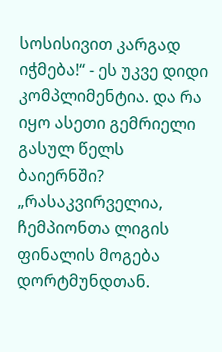სოსისივით კარგად იჭმება!“ - ეს უკვე დიდი კომპლიმენტია. და რა იყო ასეთი გემრიელი გასულ წელს ბაიერნში?
„რასაკვირველია, ჩემპიონთა ლიგის ფინალის მოგება დორტმუნდთან.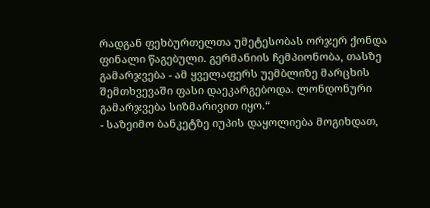რადგან ფეხბურთელთა უმეტესობას ორჯერ ქონდა ფინალი წაგებული. გერმანიის ჩემპიონობა, თასზე გამარჯვება - ამ ყველაფერს უემბლიზე მარცხის შემთხვევაში ფასი დაეკარგებოდა. ლონდონური გამარჯვება სიზმარივით იყო.“
- საზეიმო ბანკეტზე იუპის დაყოლიება მოგიხდათ,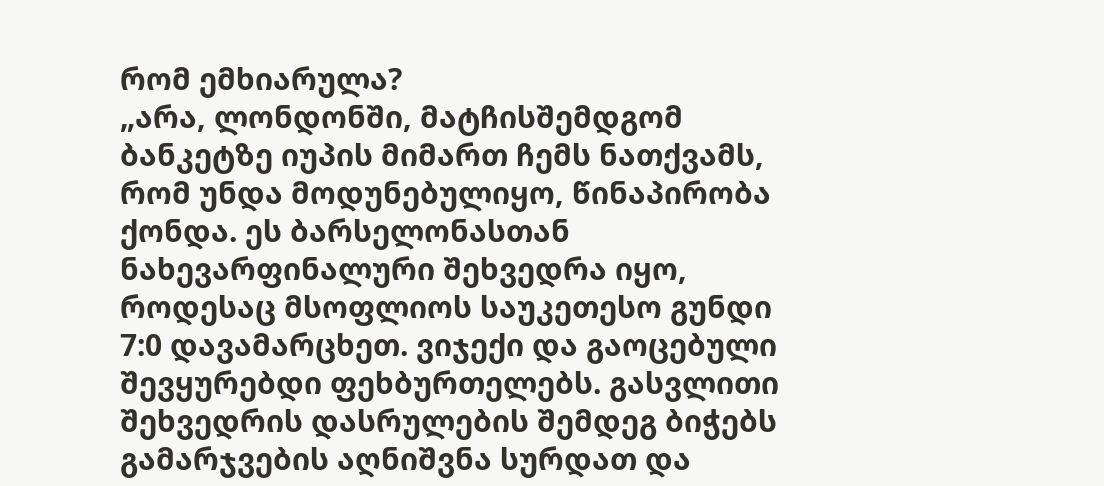რომ ემხიარულა?
„არა, ლონდონში, მატჩისშემდგომ ბანკეტზე იუპის მიმართ ჩემს ნათქვამს, რომ უნდა მოდუნებულიყო, წინაპირობა ქონდა. ეს ბარსელონასთან ნახევარფინალური შეხვედრა იყო, როდესაც მსოფლიოს საუკეთესო გუნდი 7:0 დავამარცხეთ. ვიჯექი და გაოცებული შევყურებდი ფეხბურთელებს. გასვლითი შეხვედრის დასრულების შემდეგ ბიჭებს გამარჯვების აღნიშვნა სურდათ და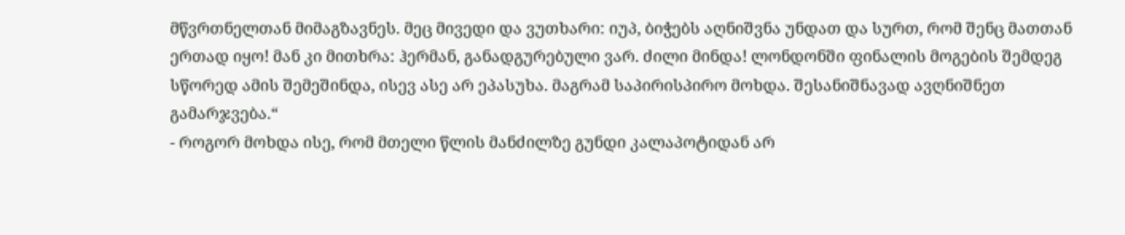მწვრთნელთან მიმაგზავნეს. მეც მივედი და ვუთხარი: იუპ, ბიჭებს აღნიშვნა უნდათ და სურთ, რომ შენც მათთან ერთად იყო! მან კი მითხრა: ჰერმან, განადგურებული ვარ. ძილი მინდა! ლონდონში ფინალის მოგების შემდეგ სწორედ ამის შემეშინდა, ისევ ასე არ ეპასუხა. მაგრამ საპირისპირო მოხდა. შესანიშნავად ავღნიშნეთ გამარჯვება.“
- როგორ მოხდა ისე, რომ მთელი წლის მანძილზე გუნდი კალაპოტიდან არ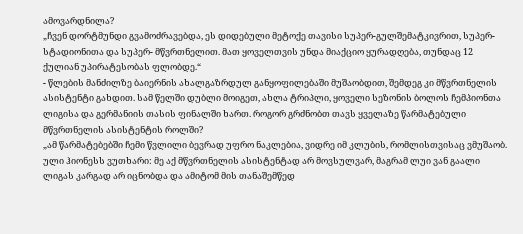ამოვარდნილა?
„ჩვენ დორტმუნდი გვამოძრავებდა, ეს დიდებული მეტოქე თავისი სუპერ-გულშემატკივრით, სუპერ-სტადიონითა და სუპერ- მწვრთნელით. მათ ყოველთვის უნდა მიაქციო ყურადღება, თუნდაც 12 ქულიან უპირატესობას ფლობდე.“
- წლების მანძილზე ბაიერნის ახალგაზრდულ განყოფილებაში მუშაობდით, შემდეგ კი მწვრთნელის ასისტენტი გახდით. სამ წელში დუბლი მოიგეთ, ახლა ტრიპლი, ყოველი სეზონის ბოლოს ჩემპიონთა ლიგისა და გერმანიის თასის ფინალში ხართ. როგორ გრძნობთ თავს ყველაზე წარმატებული მწვრთნელის ასისტენტის როლში?
„ამ წარმატებებში ჩემი წვლილი ბევრად უფრო ნაკლებია, ვიდრე იმ კლუბის, რომლისთვისაც ვმუშაობ. ული ჰიონესს ვუთხარი: მე აქ მწვრთნელის ასისტენტად არ მოვსულვარ, მაგრამ ლუი ვან გაალი ლიგას კარგად არ იცნობდა და ამიტომ მის თანაშემწედ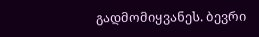გადმომიყვანეს. ბევრი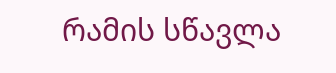რამის სწავლა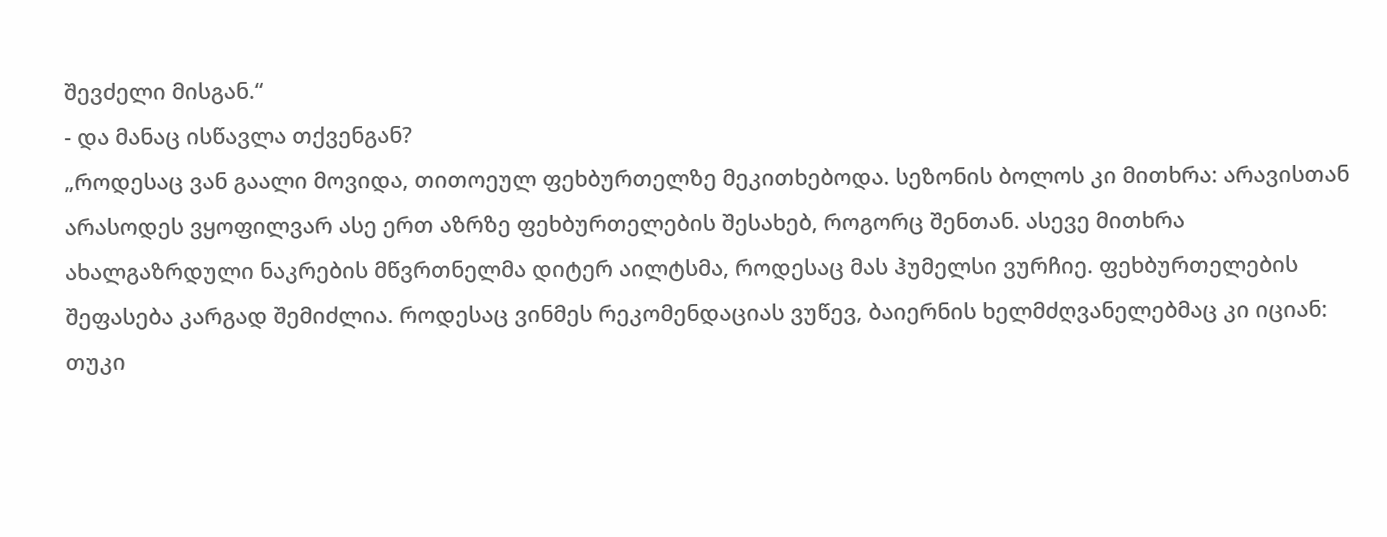შევძელი მისგან.“
- და მანაც ისწავლა თქვენგან?
„როდესაც ვან გაალი მოვიდა, თითოეულ ფეხბურთელზე მეკითხებოდა. სეზონის ბოლოს კი მითხრა: არავისთან არასოდეს ვყოფილვარ ასე ერთ აზრზე ფეხბურთელების შესახებ, როგორც შენთან. ასევე მითხრა ახალგაზრდული ნაკრების მწვრთნელმა დიტერ აილტსმა, როდესაც მას ჰუმელსი ვურჩიე. ფეხბურთელების შეფასება კარგად შემიძლია. როდესაც ვინმეს რეკომენდაციას ვუწევ, ბაიერნის ხელმძღვანელებმაც კი იციან: თუკი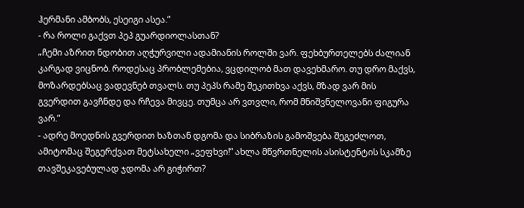ჰერმანი ამბობს, ესეიგი ასეა.“
- რა როლი გაქვთ პეპ გუარდიოლასთან?
„ჩემი აზრით ნდობით აღჭურვილი ადამიანის როლში ვარ. ფეხბურთელებს ძალიან კარგად ვიცნობ. როდესაც პრობლემებია, ვცდილობ მათ დავეხმარო. თუ დრო მაქვს, მოზარდებსაც ვადევნებ თვალს. თუ პეპს რამე შეკითხვა აქვს, მზად ვარ მის გვერდით გავჩნდე და რჩევა მივცე. თუმცა არ ვთვლი, რომ მნიშვნელოვანი ფიგურა ვარ.“
- ადრე მოედნის გვერდით ხაზთან დგომა და სიბრაზის გამოშვება შეგეძლოთ, ამიტომაც შეგერქვათ მეტსახელი „ვეფხვი!“ ახლა მწვრთნელის ასისტენტის სკამზე თავშეკავებულად ჯდომა არ გიჭირთ?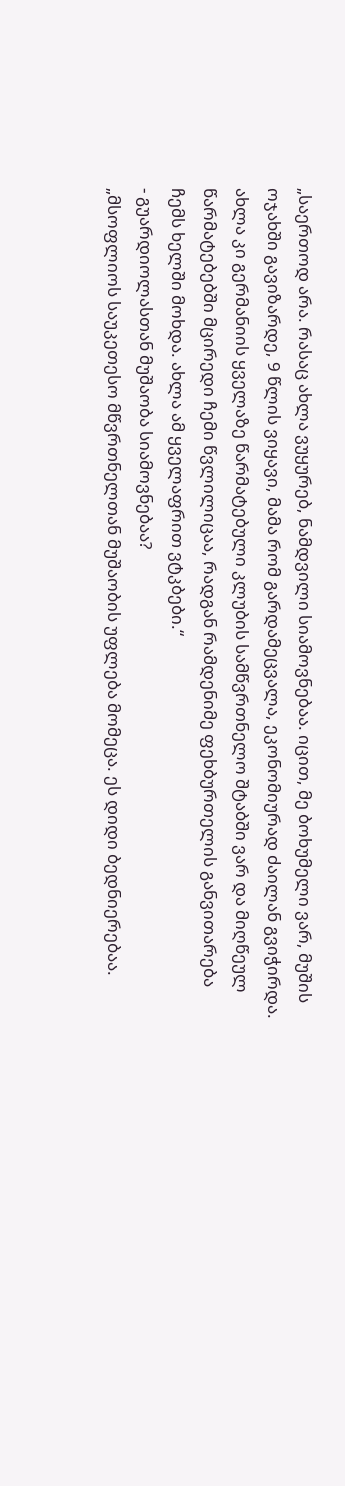„საერთოდ არა. რასაც ახლა ვუყურებ, ნამდვილი სიამოვნებაა. იცით, მე ბოხუმელი ვარ, მუშის ოჯახში გავიზარდე, 9 წლის ვიყავი, მამა რომ გარდამეცვალა, ეკონომიურად ძაილან გვიჭირდა. ახლა კი გერმანიის ყველაზე წარმატებული კლუბის სამწვრთნელო შტაბში ვარ და მიღწეულ წარმატებებში მცირედი ჩემი წვლილიცაა, რადგან რამდენიმე ფეხბურთელის განვითარება ჩემს ხელში მოხდა. ახლა ამ ყველაფრით ვტკბები.“
- გუარდიოლასთან მუშაობა სიამოვნებაა?
„მსოფლიოს საუკეთესო მწვრთნელთან მუშაობის უფლება მომეცა. ეს დიდი ბედნიერებაა.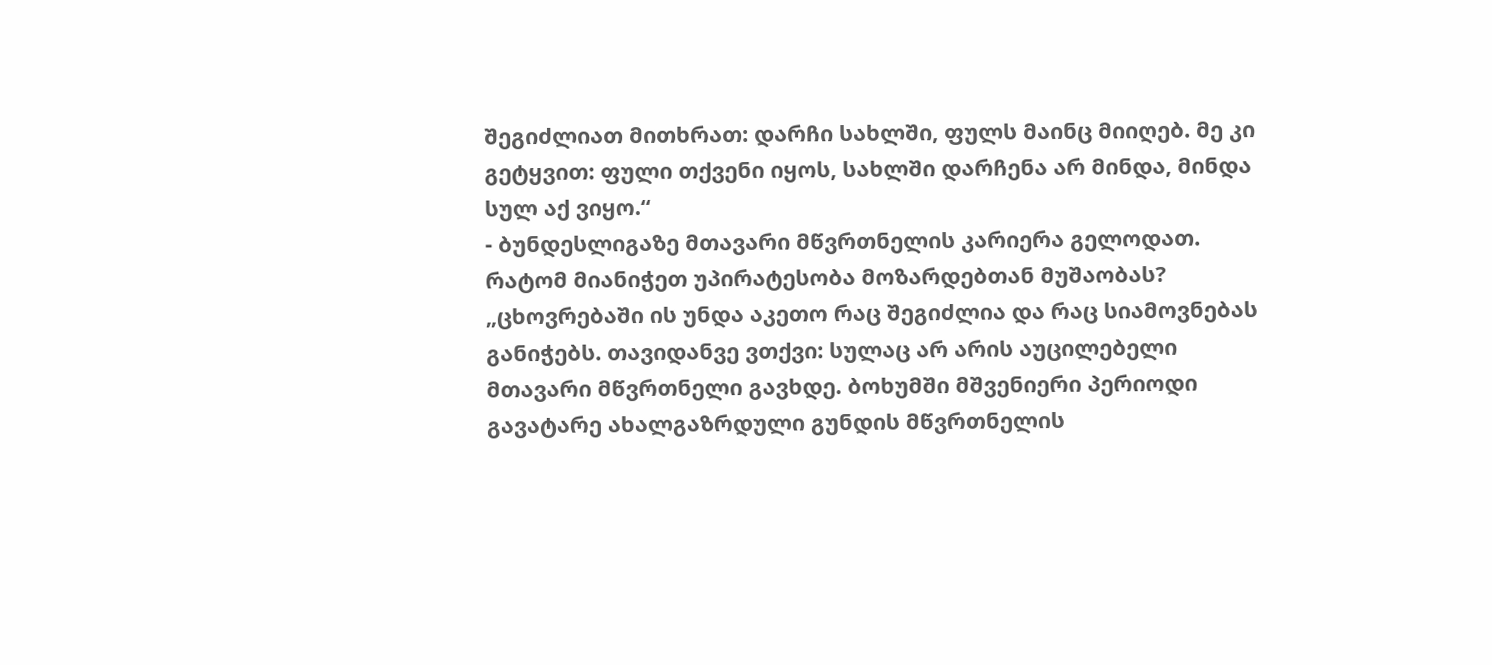შეგიძლიათ მითხრათ: დარჩი სახლში, ფულს მაინც მიიღებ. მე კი გეტყვით: ფული თქვენი იყოს, სახლში დარჩენა არ მინდა, მინდა სულ აქ ვიყო.“
- ბუნდესლიგაზე მთავარი მწვრთნელის კარიერა გელოდათ. რატომ მიანიჭეთ უპირატესობა მოზარდებთან მუშაობას?
„ცხოვრებაში ის უნდა აკეთო რაც შეგიძლია და რაც სიამოვნებას განიჭებს. თავიდანვე ვთქვი: სულაც არ არის აუცილებელი მთავარი მწვრთნელი გავხდე. ბოხუმში მშვენიერი პერიოდი გავატარე ახალგაზრდული გუნდის მწვრთნელის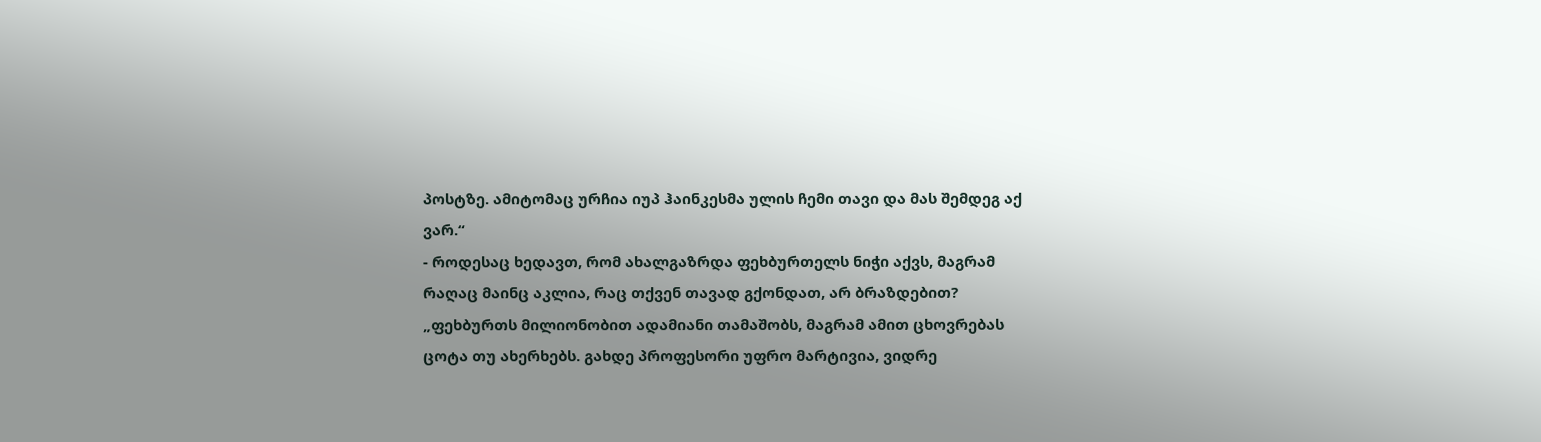პოსტზე. ამიტომაც ურჩია იუპ ჰაინკესმა ულის ჩემი თავი და მას შემდეგ აქ ვარ.“
- როდესაც ხედავთ, რომ ახალგაზრდა ფეხბურთელს ნიჭი აქვს, მაგრამ რაღაც მაინც აკლია, რაც თქვენ თავად გქონდათ, არ ბრაზდებით?
„ფეხბურთს მილიონობით ადამიანი თამაშობს, მაგრამ ამით ცხოვრებას ცოტა თუ ახერხებს. გახდე პროფესორი უფრო მარტივია, ვიდრე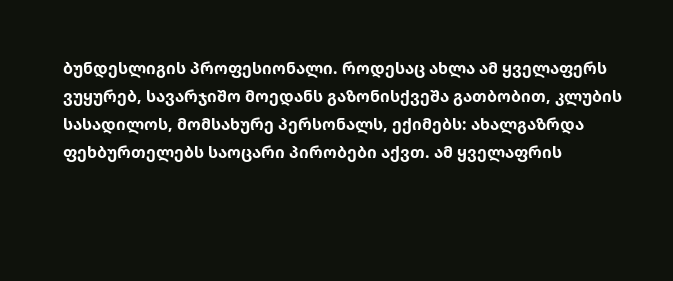ბუნდესლიგის პროფესიონალი. როდესაც ახლა ამ ყველაფერს ვუყურებ, სავარჯიშო მოედანს გაზონისქვეშა გათბობით, კლუბის სასადილოს, მომსახურე პერსონალს, ექიმებს: ახალგაზრდა ფეხბურთელებს საოცარი პირობები აქვთ. ამ ყველაფრის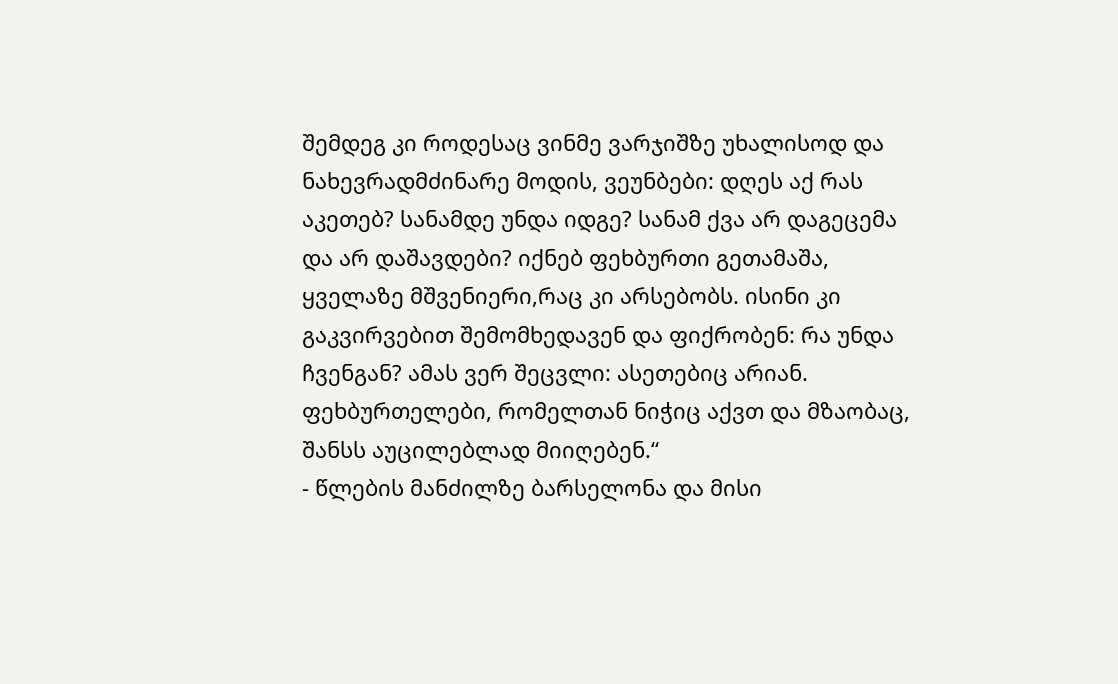შემდეგ კი როდესაც ვინმე ვარჯიშზე უხალისოდ და ნახევრადმძინარე მოდის, ვეუნბები: დღეს აქ რას აკეთებ? სანამდე უნდა იდგე? სანამ ქვა არ დაგეცემა და არ დაშავდები? იქნებ ფეხბურთი გეთამაშა, ყველაზე მშვენიერი,რაც კი არსებობს. ისინი კი გაკვირვებით შემომხედავენ და ფიქრობენ: რა უნდა ჩვენგან? ამას ვერ შეცვლი: ასეთებიც არიან. ფეხბურთელები, რომელთან ნიჭიც აქვთ და მზაობაც, შანსს აუცილებლად მიიღებენ.“
- წლების მანძილზე ბარსელონა და მისი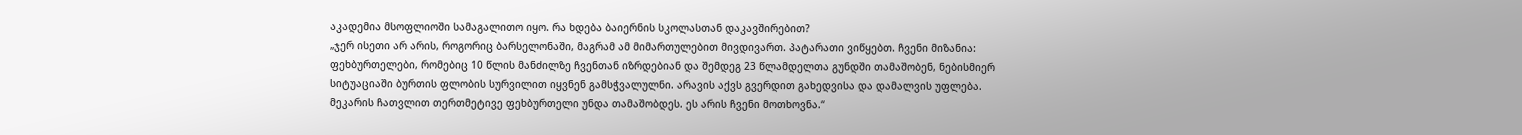აკადემია მსოფლიოში სამაგალითო იყო. რა ხდება ბაიერნის სკოლასთან დაკავშირებით?
„ჯერ ისეთი არ არის, როგორიც ბარსელონაში, მაგრამ ამ მიმართულებით მივდივართ. პატარათი ვიწყებთ. ჩვენი მიზანია: ფეხბურთელები, რომებიც 10 წლის მანძილზე ჩვენთან იზრდებიან და შემდეგ 23 წლამდელთა გუნდში თამაშობენ, ნებისმიერ სიტუაციაში ბურთის ფლობის სურვილით იყვნენ გამსჭვალულნი. არავის აქვს გვერდით გახედვისა და დამალვის უფლება. მეკარის ჩათვლით თერთმეტივე ფეხბურთელი უნდა თამაშობდეს. ეს არის ჩვენი მოთხოვნა.“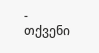- თქვენი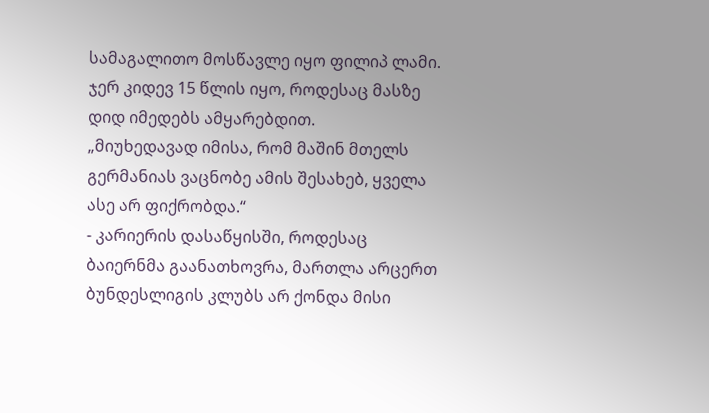სამაგალითო მოსწავლე იყო ფილიპ ლამი. ჯერ კიდევ 15 წლის იყო, როდესაც მასზე დიდ იმედებს ამყარებდით.
„მიუხედავად იმისა, რომ მაშინ მთელს გერმანიას ვაცნობე ამის შესახებ, ყველა ასე არ ფიქრობდა.“
- კარიერის დასაწყისში, როდესაც ბაიერნმა გაანათხოვრა, მართლა არცერთ ბუნდესლიგის კლუბს არ ქონდა მისი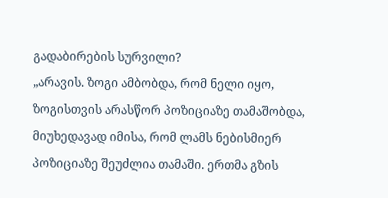გადაბირების სურვილი?
„არავის. ზოგი ამბობდა, რომ ნელი იყო, ზოგისთვის არასწორ პოზიციაზე თამაშობდა, მიუხედავად იმისა, რომ ლამს ნებისმიერ პოზიციაზე შეუძლია თამაში. ერთმა გზის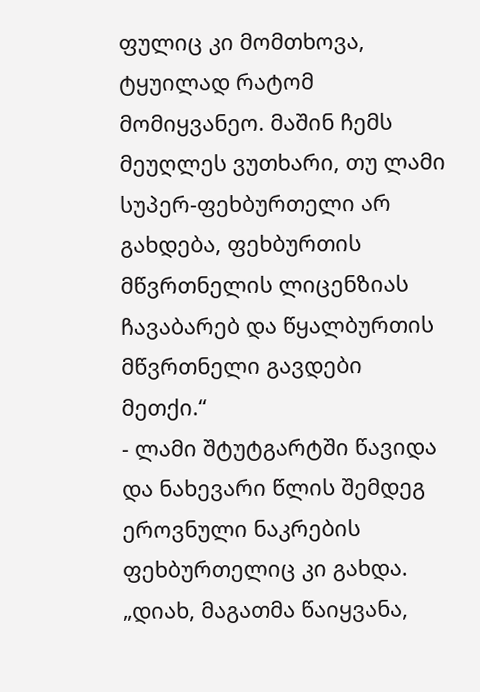ფულიც კი მომთხოვა, ტყუილად რატომ მომიყვანეო. მაშინ ჩემს მეუღლეს ვუთხარი, თუ ლამი სუპერ-ფეხბურთელი არ გახდება, ფეხბურთის მწვრთნელის ლიცენზიას ჩავაბარებ და წყალბურთის მწვრთნელი გავდები მეთქი.“
- ლამი შტუტგარტში წავიდა და ნახევარი წლის შემდეგ ეროვნული ნაკრების ფეხბურთელიც კი გახდა.
„დიახ, მაგათმა წაიყვანა,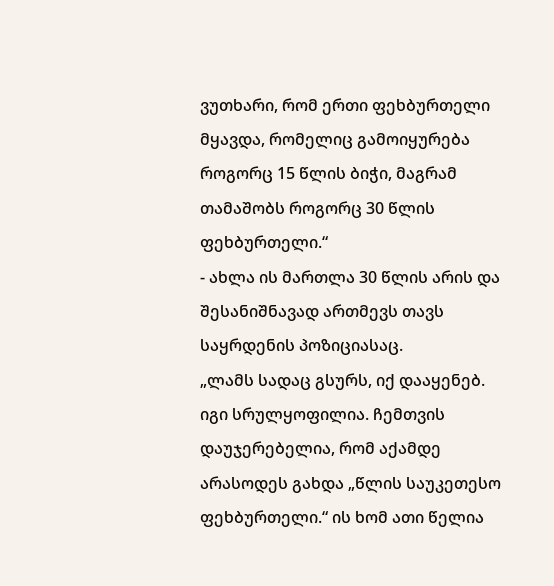ვუთხარი, რომ ერთი ფეხბურთელი მყავდა, რომელიც გამოიყურება როგორც 15 წლის ბიჭი, მაგრამ თამაშობს როგორც 30 წლის ფეხბურთელი.“
- ახლა ის მართლა 30 წლის არის და შესანიშნავად ართმევს თავს საყრდენის პოზიციასაც.
„ლამს სადაც გსურს, იქ დააყენებ. იგი სრულყოფილია. ჩემთვის დაუჯერებელია, რომ აქამდე არასოდეს გახდა „წლის საუკეთესო ფეხბურთელი.“ ის ხომ ათი წელია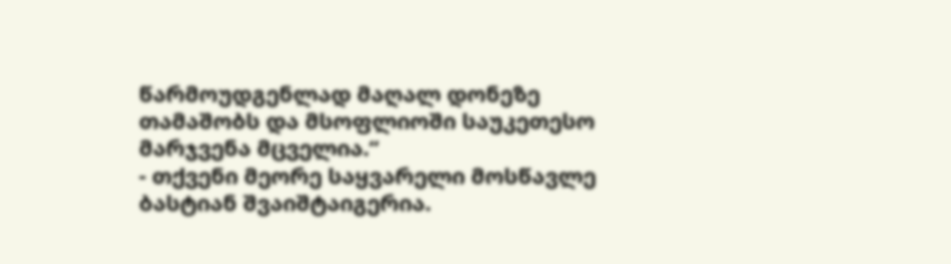წარმოუდგენლად მაღალ დონეზე თამაშობს და მსოფლიოში საუკეთესო მარჯვენა მცველია.“
- თქვენი მეორე საყვარელი მოსწავლე ბასტიან შვაიშტაიგერია.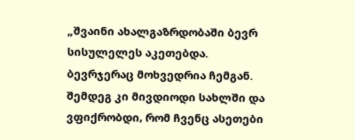„შვაინი ახალგაზრდობაში ბევრ სისულელეს აკეთებდა. ბევრჯერაც მოხვედრია ჩემგან. შემდეგ კი მივდიოდი სახლში და ვფიქრობდი, რომ ჩვენც ასეთები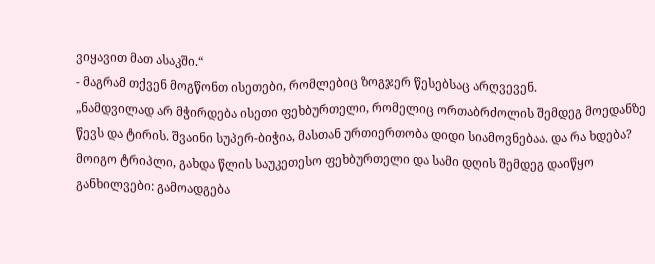ვიყავით მათ ასაკში.“
- მაგრამ თქვენ მოგწონთ ისეთები, რომლებიც ზოგჯერ წესებსაც არღვევენ.
„ნამდვილად არ მჭირდება ისეთი ფეხბურთელი, რომელიც ორთაბრძოლის შემდეგ მოედანზე წევს და ტირის. შვაინი სუპერ-ბიჭია, მასთან ურთიერთობა დიდი სიამოვნებაა. და რა ხდება? მოიგო ტრიპლი, გახდა წლის საუკეთესო ფეხბურთელი და სამი დღის შემდეგ დაიწყო განხილვები: გამოადგება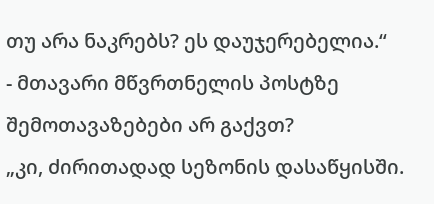თუ არა ნაკრებს? ეს დაუჯერებელია.“
- მთავარი მწვრთნელის პოსტზე შემოთავაზებები არ გაქვთ?
„კი, ძირითადად სეზონის დასაწყისში.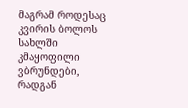მაგრამ როდესაც კვირის ბოლოს სახლში კმაყოფილი ვბრუნდები, რადგან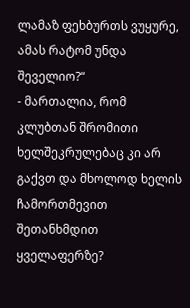ლამაზ ფეხბურთს ვუყურე, ამას რატომ უნდა შეველიო?“
- მართალია, რომ კლუბთან შრომითი ხელშეკრულებაც კი არ გაქვთ და მხოლოდ ხელის ჩამორთმევით შეთანხმდით ყველაფერზე?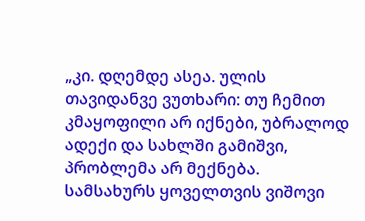„კი. დღემდე ასეა. ულის თავიდანვე ვუთხარი: თუ ჩემით კმაყოფილი არ იქნები, უბრალოდ ადექი და სახლში გამიშვი, პრობლემა არ მექნება. სამსახურს ყოველთვის ვიშოვი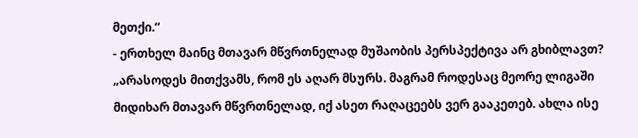მეთქი.“
- ერთხელ მაინც მთავარ მწვრთნელად მუშაობის პერსპექტივა არ გხიბლავთ?
„არასოდეს მითქვამს, რომ ეს აღარ მსურს. მაგრამ როდესაც მეორე ლიგაში მიდიხარ მთავარ მწვრთნელად, იქ ასეთ რაღაცეებს ვერ გააკეთებ. ახლა ისე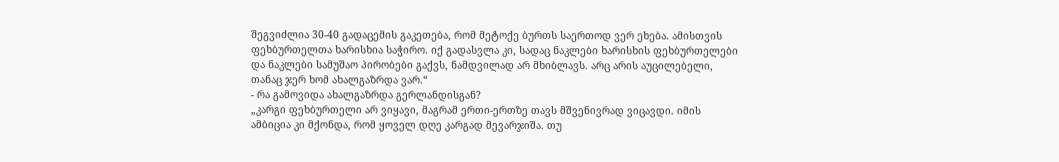შეგვიძლია 30-40 გადაცემის გაკეთება, რომ მეტოქე ბურთს საერთოდ ვერ ეხება. ამისთვის ფეხბურთელთა ხარისხია საჭირო. იქ გადასვლა კი, სადაც ნაკლები ხარისხის ფეხბურთელები და ნაკლები სამუშაო პირობები გაქვს, ნამდვილად არ მხიბლავს. არც არის აუცილებელი, თანაც ჯერ ხომ ახალგაზრდა ვარ.“
- რა გამოვიდა ახალგაზრდა გერლანდისგან?
„კარგი ფეხბურთელი არ ვიყავი, მაგრამ ერთი-ერთზე თავს მშვენივრად ვიცავდი. იმის ამბიცია კი მქონდა, რომ ყოველ დღე კარგად მევარჯიშა. თუ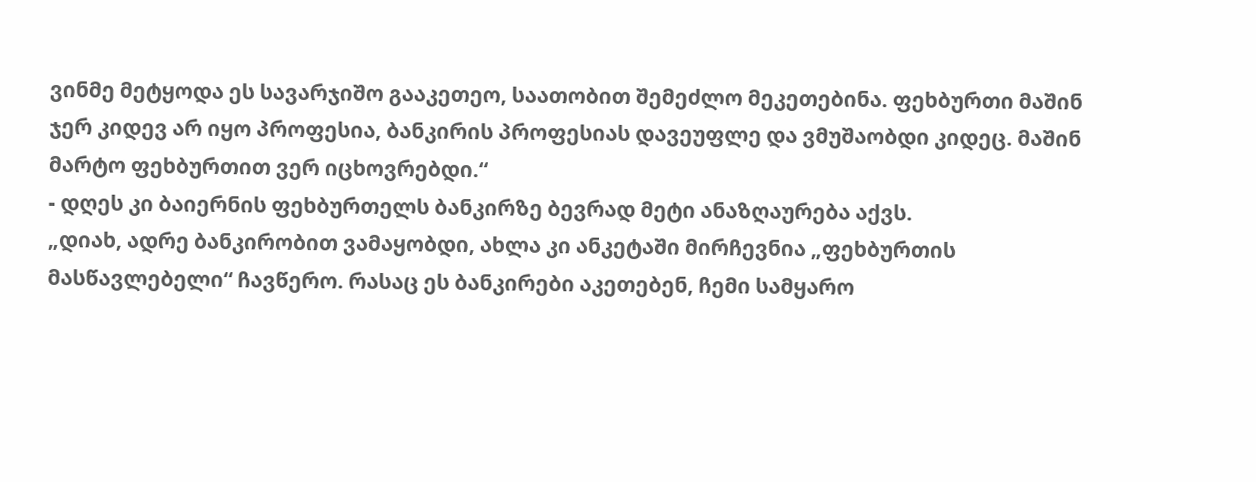ვინმე მეტყოდა ეს სავარჯიშო გააკეთეო, საათობით შემეძლო მეკეთებინა. ფეხბურთი მაშინ ჯერ კიდევ არ იყო პროფესია, ბანკირის პროფესიას დავეუფლე და ვმუშაობდი კიდეც. მაშინ მარტო ფეხბურთით ვერ იცხოვრებდი.“
- დღეს კი ბაიერნის ფეხბურთელს ბანკირზე ბევრად მეტი ანაზღაურება აქვს.
„დიახ, ადრე ბანკირობით ვამაყობდი, ახლა კი ანკეტაში მირჩევნია „ფეხბურთის მასწავლებელი“ ჩავწერო. რასაც ეს ბანკირები აკეთებენ, ჩემი სამყარო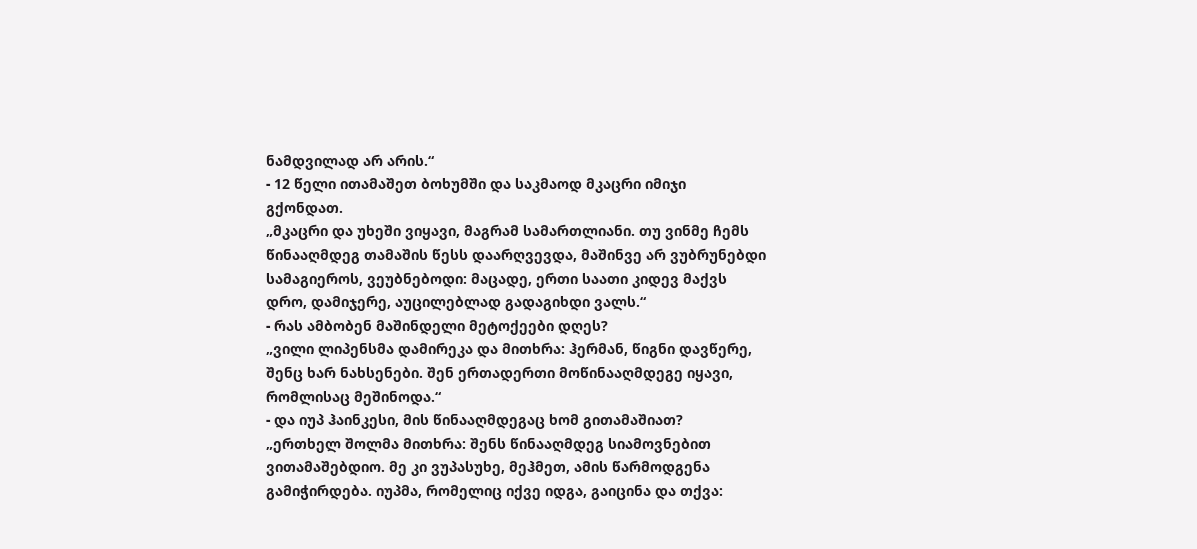ნამდვილად არ არის.“
- 12 წელი ითამაშეთ ბოხუმში და საკმაოდ მკაცრი იმიჯი გქონდათ.
„მკაცრი და უხეში ვიყავი, მაგრამ სამართლიანი. თუ ვინმე ჩემს წინააღმდეგ თამაშის წესს დაარღვევდა, მაშინვე არ ვუბრუნებდი სამაგიეროს, ვეუბნებოდი: მაცადე, ერთი საათი კიდევ მაქვს დრო, დამიჯერე, აუცილებლად გადაგიხდი ვალს.“
- რას ამბობენ მაშინდელი მეტოქეები დღეს?
„ვილი ლიპენსმა დამირეკა და მითხრა: ჰერმან, წიგნი დავწერე, შენც ხარ ნახსენები. შენ ერთადერთი მოწინააღმდეგე იყავი, რომლისაც მეშინოდა.“
- და იუპ ჰაინკესი, მის წინააღმდეგაც ხომ გითამაშიათ?
„ერთხელ შოლმა მითხრა: შენს წინააღმდეგ სიამოვნებით ვითამაშებდიო. მე კი ვუპასუხე, მეჰმეთ, ამის წარმოდგენა გამიჭირდება. იუპმა, რომელიც იქვე იდგა, გაიცინა და თქვა: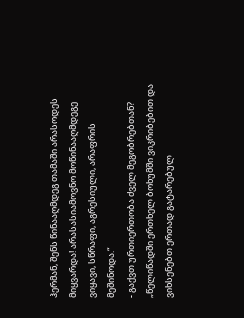ჰერმან, შენს წინააღმდეგ თამაში არასოდეს მიყვარდა! არასასიამოვნო მოწინააღმდეგე ვიყავი, სწრაფი, აგრესიული, არაფრის მეშინოდა.“
- გაქვთ ურთიერთობა ძველ მეგობრებთან?
„წელიწადში ერთხელ ბოხუმში ვიკრიბებით და ვიხსენებთ ერთად გატარებულ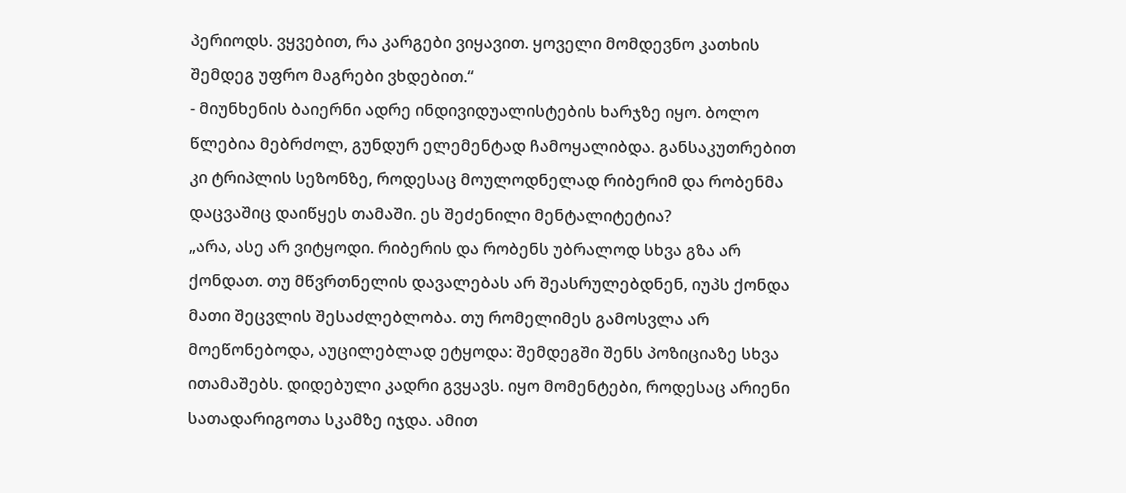პერიოდს. ვყვებით, რა კარგები ვიყავით. ყოველი მომდევნო კათხის შემდეგ უფრო მაგრები ვხდებით.“
- მიუნხენის ბაიერნი ადრე ინდივიდუალისტების ხარჯზე იყო. ბოლო წლებია მებრძოლ, გუნდურ ელემენტად ჩამოყალიბდა. განსაკუთრებით კი ტრიპლის სეზონზე, როდესაც მოულოდნელად რიბერიმ და რობენმა დაცვაშიც დაიწყეს თამაში. ეს შეძენილი მენტალიტეტია?
„არა, ასე არ ვიტყოდი. რიბერის და რობენს უბრალოდ სხვა გზა არ ქონდათ. თუ მწვრთნელის დავალებას არ შეასრულებდნენ, იუპს ქონდა მათი შეცვლის შესაძლებლობა. თუ რომელიმეს გამოსვლა არ მოეწონებოდა, აუცილებლად ეტყოდა: შემდეგში შენს პოზიციაზე სხვა ითამაშებს. დიდებული კადრი გვყავს. იყო მომენტები, როდესაც არიენი სათადარიგოთა სკამზე იჯდა. ამით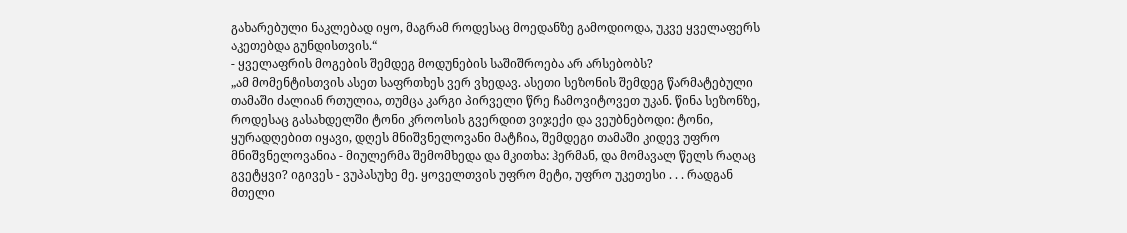გახარებული ნაკლებად იყო, მაგრამ როდესაც მოედანზე გამოდიოდა, უკვე ყველაფერს აკეთებდა გუნდისთვის.“
- ყველაფრის მოგების შემდეგ მოდუნების საშიშროება არ არსებობს?
„ამ მომენტისთვის ასეთ საფრთხეს ვერ ვხედავ. ასეთი სეზონის შემდეგ წარმატებული თამაში ძალიან რთულია, თუმცა კარგი პირველი წრე ჩამოვიტოვეთ უკან. წინა სეზონზე, როდესაც გასახდელში ტონი კროოსის გვერდით ვიჯექი და ვეუბნებოდი: ტონი, ყურადღებით იყავი, დღეს მნიშვნელოვანი მატჩია, შემდეგი თამაში კიდევ უფრო მნიშვნელოვანია - მიულერმა შემომხედა და მკითხა: ჰერმან, და მომავალ წელს რაღაც გვეტყვი? იგივეს - ვუპასუხე მე. ყოველთვის უფრო მეტი, უფრო უკეთესი . . . რადგან მთელი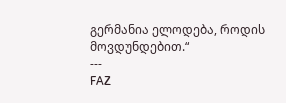გერმანია ელოდება, როდის მოვდუნდებით.“
---
FAZ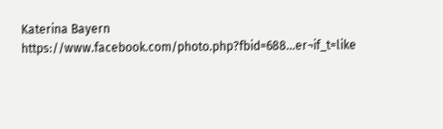Katerina Bayern
https://www.facebook.com/photo.php?fbid=688...er¬if_t=like